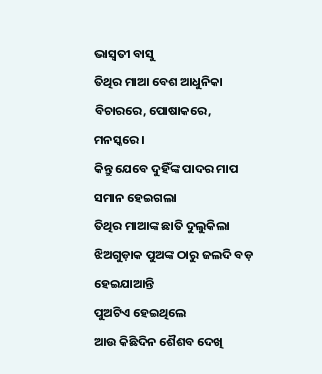ଭାସ୍ଵତୀ ବାସୁ
ତିଥିର ମାଆ ବେଶ ଆଧୁନିକା
ବିଚାରରେ, ପୋଷାକରେ, ମନସ୍କରେ ।
କିନ୍ତୁ ଯେବେ ଦୁହିଁଙ୍କ ପାଦର ମାପ ସମାନ ହେଇଗଲା
ତିଥିର ମାଆଙ୍କ ଛାତି ଦୁଲୁକିଲା
ଝିଅଗୁଡ଼ାକ ପୁଅଙ୍କ ଠାରୁ ଜଲଦି ବଡ଼ ହେଇଯାଆନ୍ତି
ପୁଅଟିଏ ହେଇଥିଲେ
ଆଉ କିଛିଦିନ ଶୈଶବ ଦେଖି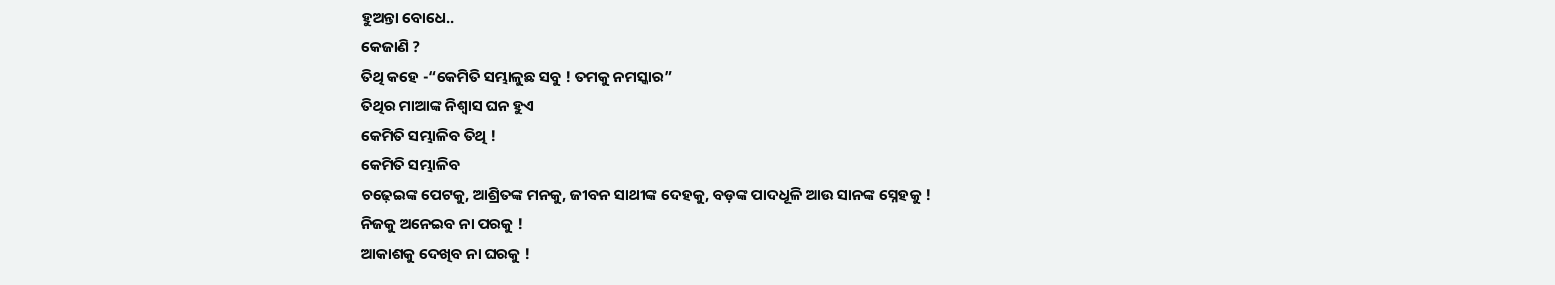ହୁଅନ୍ତା ବୋଧେ..
କେଜାଣି ?
ତିଥି କହେ -“କେମିତି ସମ୍ଭାଳୁଛ ସବୁ ! ତମକୁ ନମସ୍କାର”
ତିଥିର ମାଆଙ୍କ ନିଶ୍ଵାସ ଘନ ହୁଏ
କେମିତି ସମ୍ଭାଳିବ ତିଥି !
କେମିତି ସମ୍ଭାଳିବ
ଚଢ଼େଇଙ୍କ ପେଟକୁ, ଆଶ୍ରିତଙ୍କ ମନକୁ, ଜୀବନ ସାଥୀଙ୍କ ଦେହକୁ, ବଡ଼ଙ୍କ ପାଦଧୂଳି ଆଉ ସାନଙ୍କ ସ୍ନେହକୁ !
ନିଜକୁ ଅନେଇବ ନା ପରକୁ !
ଆକାଶକୁ ଦେଖିବ ନା ଘରକୁ !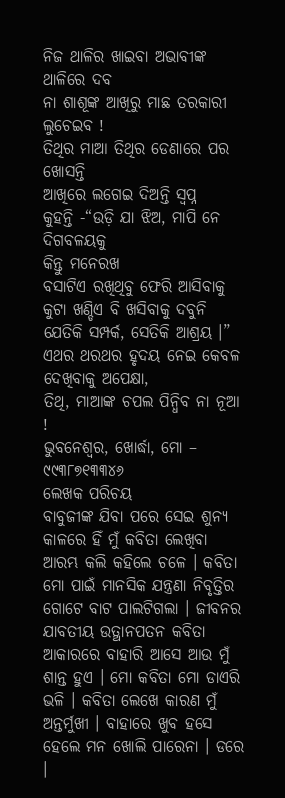ନିଜ ଥାଳିର ଖାଇବା ଅଭାବୀଙ୍କ ଥାଳିରେ ଦବ
ନା ଶାଶୂଙ୍କ ଆଖିରୁ ମାଛ ତରକାରୀ ଲୁଚେଇବ !
ତିଥିର ମାଆ ତିଥିର ଡେଣାରେ ପର ଖୋସନ୍ତି
ଆଖିରେ ଲଗେଇ ଦିଅନ୍ତି ସ୍ୱପ୍ନ
କୁହନ୍ତି -“ଉଡ଼ି ଯା ଝିଅ, ମାପି ନେ ଦିଗବଳୟକୁ
କିନ୍ତୁ ମନେରଖ
ବସାଟିଏ ରଖିଥିବୁ ଫେରି ଆସିବାକୁ
କୁଟା ଖଣ୍ଡିଏ ବି ଖସିବାକୁ ଦବୁନି
ଯେତିକି ସମ୍ପର୍କ, ସେତିକି ଆଶ୍ରୟ ।”
ଏଥର ଥରଥର ହୃଦୟ ନେଇ କେବଳ ଦେଖିବାକୁ ଅପେକ୍ଷା,
ତିଥି, ମାଆଙ୍କ ଚପଲ ପିନ୍ଧିବ ନା ନୂଆ !
ଭୁବନେଶ୍ୱର, ଖୋର୍ଦ୍ଧା, ମୋ – ୯୯୩୮୭୧୩୩୪୬
ଲେଖକ ପରିଚୟ
ବାବୁଜୀଙ୍କ ଯିବା ପରେ ସେଇ ଶୁନ୍ୟ କାଳରେ ହିଁ ମୁଁ କବିତା ଲେଖିବା ଆରମ୍ଭ କଲି କହିଲେ ଚଳେ । କବିତା ମୋ ପାଇଁ ମାନସିକ ଯନ୍ତ୍ରଣା ନିବୃତ୍ତିର ଗୋଟେ ବାଟ ପାଲଟିଗଲା । ଜୀବନର ଯାବତୀୟ ଉତ୍ଥାନପତନ କବିତା ଆକାରରେ ବାହାରି ଆସେ ଆଉ ମୁଁ ଶାନ୍ତ ହୁଏ । ମୋ କବିତା ମୋ ଡାଏରି ଭଳି । କବିତା ଲେଖେ କାରଣ ମୁଁ ଅନ୍ତର୍ମୁଖୀ । ବାହାରେ ଖୁବ ହସେ ହେଲେ ମନ ଖୋଲି ପାରେନା । ଡରେ ।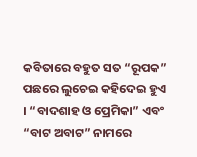କବିତାରେ ବହୁତ ସତ “ରୂପକ” ପଛରେ ଲୁଚେଇ କହିଦେଇ ହୁଏ । “ବାଦଶାହ ଓ ପ୍ରେମିକା” ଏବଂ “ବାଟ ଅବାଟ” ନାମରେ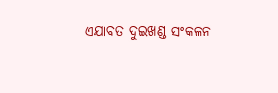ଏଯାବତ ଦୁଇଖଣ୍ଡ ସଂକଳନ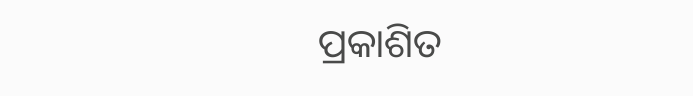ପ୍ରକାଶିତ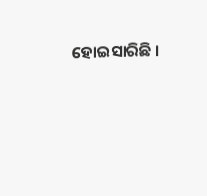ହୋଇସାରିଛି ।